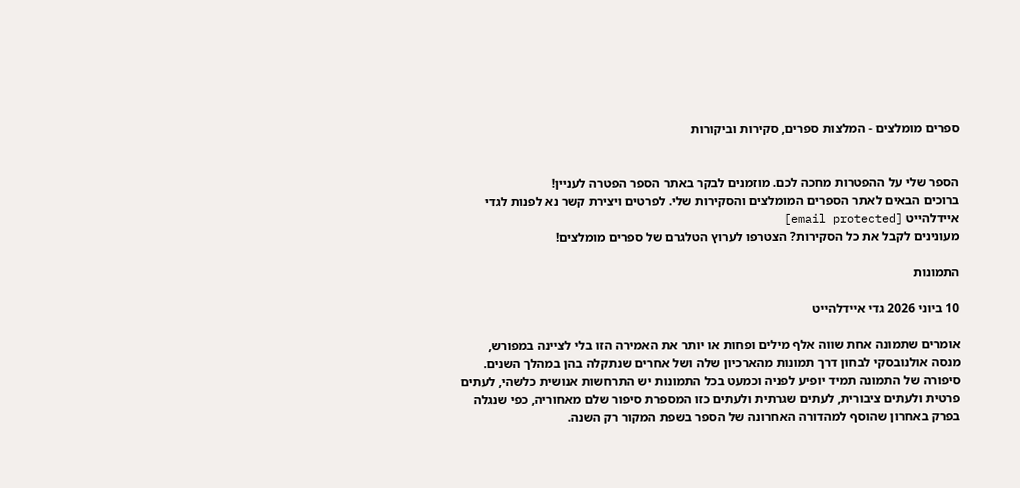ספרים מומלצים - המלצות ספרים, סקירות וביקורות


הספר שלי על ההפטרות מחכה לכם. מוזמנים לבקר באתר הספר הפטרה לעניין!
ברוכים הבאים לאתר הספרים המומלצים והסקירות שלי. לפרטים ויצירת קשר נא לפנות לגדי איידלהייט [email protected]
מעונינים לקבל את כל הסקירות? הצטרפו לערוץ הטלגרם של ספרים מומלצים!

התמונות

10 ביוני 2026 גדי איידלהייט

אומרים שתמונה אחת שווה אלף מילים ופחות או יותר את האמירה הזו בלי לציינה במפורש, מנסה אולנובסקי לבחון דרך תמונות מהארכיון שלה ושל אחרים שנתקלה בהן במהלך השנים. סיפורה של התמונה תמיד יופיע לפניה וכמעט בכל התמונות יש התרחשות אנושית כלשהי, לעתים פרטית ולעתים ציבורית, לעתים שגרתית ולעתים כזו המספרת סיפור שלם מאחוריה, כפי שנגלה בפרק באחרון שהוסף למהדורה האחרונה של הספר בשפת המקור רק השנה.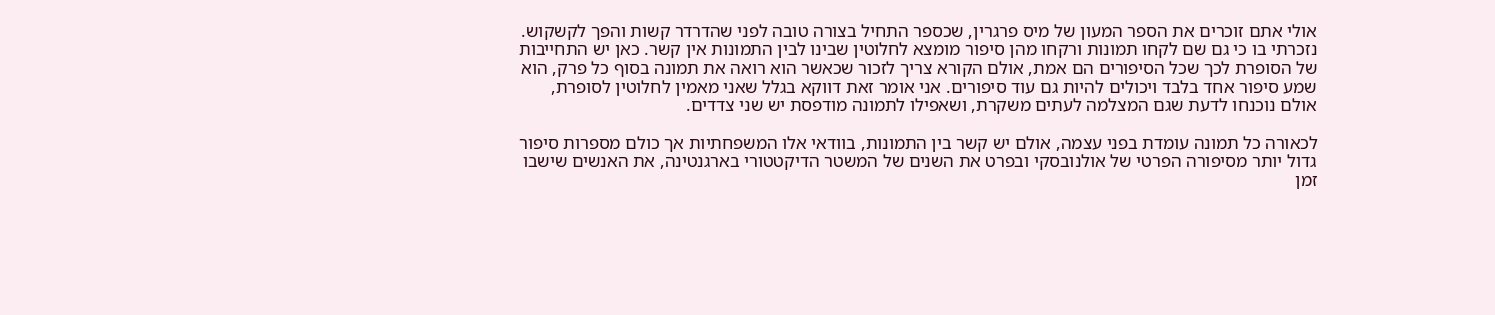אולי אתם זוכרים את הספר המעון של מיס פרגרין, שכספר התחיל בצורה טובה לפני שהדרדר קשות והפך לקשקוש. נזכרתי בו כי גם שם לקחו תמונות ורקחו מהן סיפור מומצא לחלוטין שבינו לבין התמונות אין קשר. כאן יש התחייבות של הסופרת לכך שכל הסיפורים הם אמת, אולם הקורא צריך לזכור שכאשר הוא רואה את תמונה בסוף כל פרק, הוא שמע סיפור אחד בלבד ויכולים להיות גם עוד סיפורים. אני אומר זאת דווקא בגלל שאני מאמין לחלוטין לסופרת, אולם נוכנחו לדעת שגם המצלמה לעתים משקרת, ושאפילו לתמונה מודפסת יש שני צדדים.

לכאורה כל תמונה עומדת בפני עצמה, אולם יש קשר בין התמונות, בוודאי אלו המשפחתיות אך כולם מספרות סיפור גדול יותר מסיפורה הפרטי של אולנובסקי ובפרט את השנים של המשטר הדיקטטורי בארגנטינה, את האנשים שישבו זמן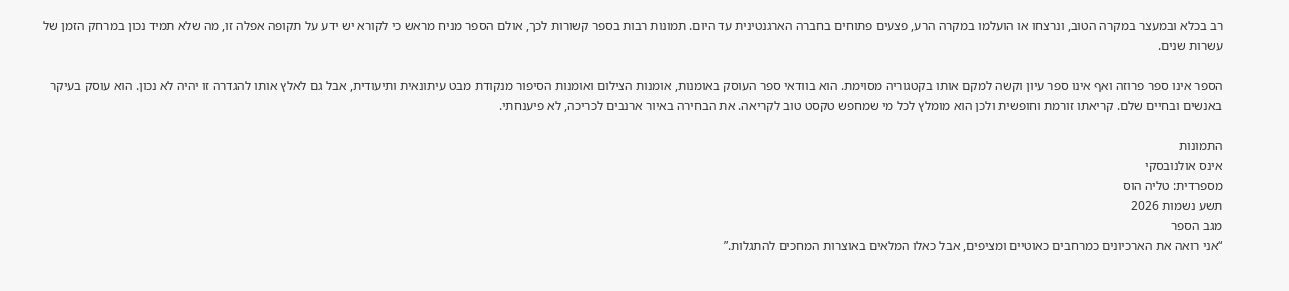רב בכלא ובמעצר במקרה הטוב, ונרצחו או הועלמו במקרה הרע, פצעים פתוחים בחברה הארגנטינית עד היום. תמונות רבות בספר קשורות לכך, אולם הספר מניח מראש כי לקורא יש ידע על תקופה אפלה זו, מה שלא תמיד נכון במרחק הזמן של עשרות שנים.

הספר אינו ספר פרוזה ואף אינו ספר עיון וקשה למקם אותו בקטגוריה מסוימת. הוא בוודאי ספר העוסק באומנות, אומנות הצילום ואומנות הסיפור מנקודת מבט עיתונאית ותיעודית, אבל גם לאלץ אותו להגדרה זו יהיה לא נכון. הוא עוסק בעיקר באנשים ובחיים שלם. קריאתו זורמת וחופשית ולכן הוא מומלץ לכל מי שמחפש טקסט טוב לקריאה. את הבחירה באיור ארנבים לכריכה, לא פיענחתי.

התמונות
אינס אולנובסקי
מספרדית: טליה הוס
תשע נשמות 2026
מגב הספר
“אני רואה את הארכיונים כמרחבים כאוטיים ומציפים, אבל כאלו המלאים באוצרות המחכים להתגלות.”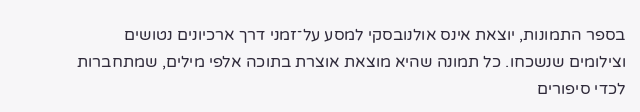בספר התמונות, יוצאת אינס אולנובסקי למסע על־זמני דרך ארכיונים נטושים וצילומים שנשכחו. כל תמונה שהיא מוצאת אוצרת בתוכה אלפי מילים, שמתחברות לכדי סיפורים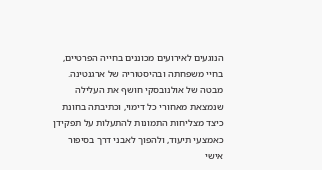הנוגעים לאירועים מכוננים בחייה הפרטיים, בחיי משפחתה ובהיסטוריה של ארגנטינה. מבטה של אולנובסקי חושף את העלילה שנמצאת מאחורי כל דימוי, וכתיבתה בחונת כיצד מצליחות התמונות להתעלות על תפקידן כאמצעי תיעוד, ולהפוך לאבני דרך בסיפור אישי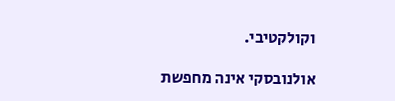וקולקטיבי.

אולנובסקי אינה מחפשת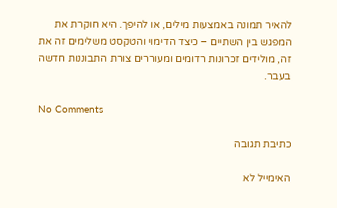להאיר תמונה באמצעות מילים, או להיפך. היא חוקרת את המפגש בין השתיים – כיצד הדימוי והטקסט משלימים זה את זה, מולידים זכרונות רדומים ומעוררים צורת התבוננות חדשה בעבר.

No Comments

כתיבת תגובה

האימייל לא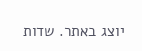יוצג באתר. שדות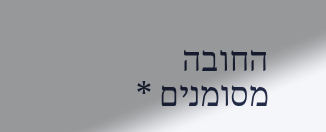החובה מסומנים *